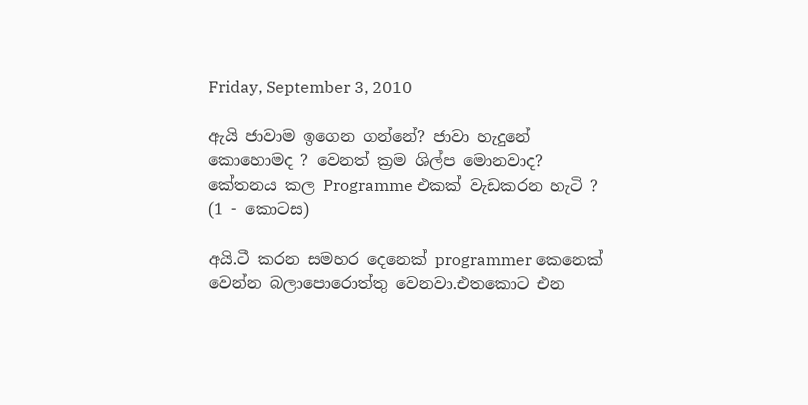Friday, September 3, 2010

ඇයි ජාවාම ඉගෙන ගන්නේ? ජාවා හැදුනේ කොහොමද ? වෙනත් ක්‍රම ශිල්ප මොනවාද? කේතනය කල Programme එකක් වැඩකරන හැටි ? (1 - කොටස)

අයි.ටී කරන සමහර දෙනෙක් programmer කෙනෙක් වෙන්න බලාපොරොත්තු වෙනවා.එතකොට එන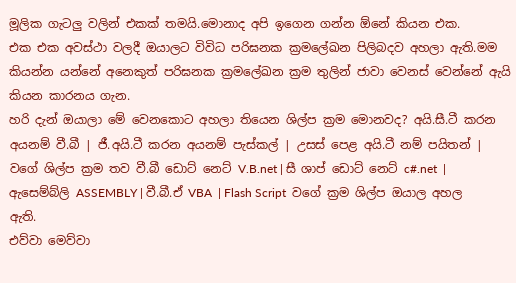මූලික ගැටලු වලින් එකක් තමයි.මොනාද අපි ඉගෙන ගන්න ඕනේ කියන එක.
එක එක අවස්ථා වලදී ඔයාලට විවිධ පරිඝනක ක්‍රමලේඛන පිලිබදව අහලා ඇති.මම කියන්න යන්නේ අනෙකුත් පරිඝනක ක්‍රමලේඛන ක්‍රම තුලින් ජාවා වෙනස් වෙන්නේ ඇයි කියන කාරනය ගැන.
හරි දැන් ඔයාලා මේ වෙනකොට අහලා තියෙන ශිල්ප ක්‍රම මොනවද? අයි.සී.ටී කරන අයනම් වී.බී | ජී.අයි.ටී කරන අයනම් පැස්කල් | උසස් පෙළ අයි.ටී නම් පයිතන් | වගේ ශිල්ප ක්‍රම තව වී.බී ඩොට් නෙට් V.B.net | සී ශාප් ඩොට් නෙට් c#.net  | ඇසෙම්බ්ලි ASSEMBLY | වී.බී.ඒ VBA  | Flash Script  වගේ ක්‍රම ශිල්ප ඔයාල අහල ඇති.
එව්වා මෙව්වා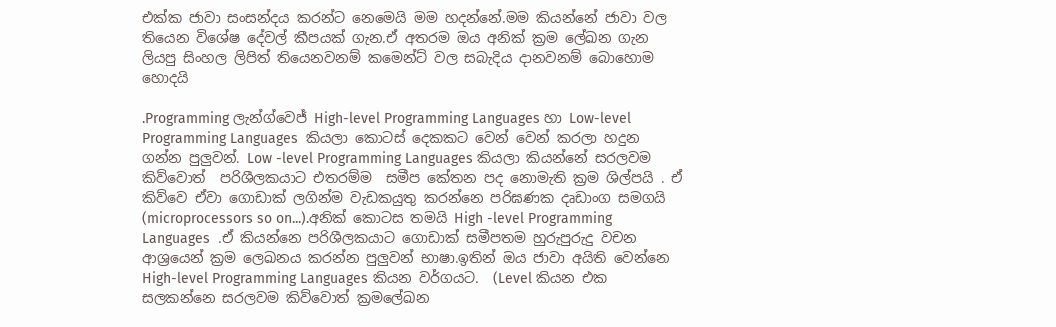එක්ක ජාවා සංසන්දය කරන්ට නෙමෙයි මම හදන්නේ.මම කියන්නේ ජාවා වල තියෙන විශේෂ දේවල් කීපයක් ගැන.ඒ අතරම ඔය අනික් ක්‍රම ලේඛන ගැන ලියපු සිංහල ලිපිත් තියෙනවනම් කමෙන්ට් වල සබැදිය දානවනම් බොහොම හොදයි

.Programming ලැන්ග්වෙජ් High-level Programming Languages හා Low-level Programming Languages  කියලා කොටස් දෙකකට වෙන් වෙන් කරලා හදුන ගන්න පුලුවන්. Low -level Programming Languages කියලා කියන්නේ සරලවම කිව්වොත්  පරිශීලකයාට එතරම්ම  සමීප කේතන පද නොමැති ක්‍රම ශිල්පයි . ඒ කිව්වෙ ඒවා ගොඩාක් ලගින්ම වැඩකයුතු කරන්නෙ පරිඝණක දෘඩාංග සමගයි (microprocessors so on...).අනික් කොටස තමයි High -level Programming Languages  .ඒ කියන්නෙ පරිශීලකයාට ගොඩාක් සමීපතම හුරුපුරුදු වචන ආශ්‍රයෙන් ක්‍රම ලෙඛනය කරන්න පුලුවන් භාෂා.ඉතින් ඔය ජාවා අයිති වෙන්නෙ  High-level Programming Languages කියන වර්ගයට.  (Level කියන එක සලකන්නෙ සරලවම කිව්වොත් ක්‍රමලේඛන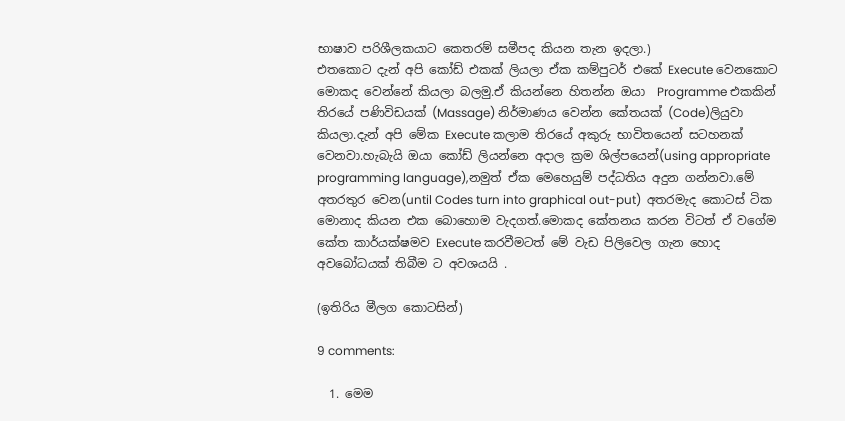භාෂාව පරිශීලකයාට කෙතරම් සමීපද කියන තැන ඉදලා.)
එතකොට දැන් අපි කෝඩ් එකක් ලියලා ඒක කම්පුටර් එකේ Execute වෙනකොට මොකද වෙන්නේ කියලා බලමු.ඒ කියන්නෙ හිතන්න ඔයා  Programme එකකින් තිරයේ පණිවිඩයක් (Massage) නිර්මාණය වෙන්න කේතයක් (Code)ලියුවා කියලා.දැන් අපි මේක Execute කලාම තිරයේ අකුරු භාවිතයෙන් සටහනක් වෙනවා.හැබැයි ඔයා කෝඩ් ලියන්නෙ අදාල ක්‍රම ශිල්පයෙන්(using appropriate programming language),නමුත් ඒක මෙහෙයුම් පද්ධතිය අදුන ගන්නවා.මේ අතරතුර වෙන(until Codes turn into graphical out-put)  අතරමැද කොටස් ටික මොනාද කියන එක බොහොම වැදගත්.මොකද කේතනය කරන විටත් ඒ වගේම කේත කාර්යක්ෂමව Execute කරවීමටත් මේ වැඩ පිලිවෙල ගැන හොද අවබෝධයක් තිබීම ට අවශ‍යයි .

(ඉතිරිය මීලග කොටසින්)

9 comments:

  1. මෙම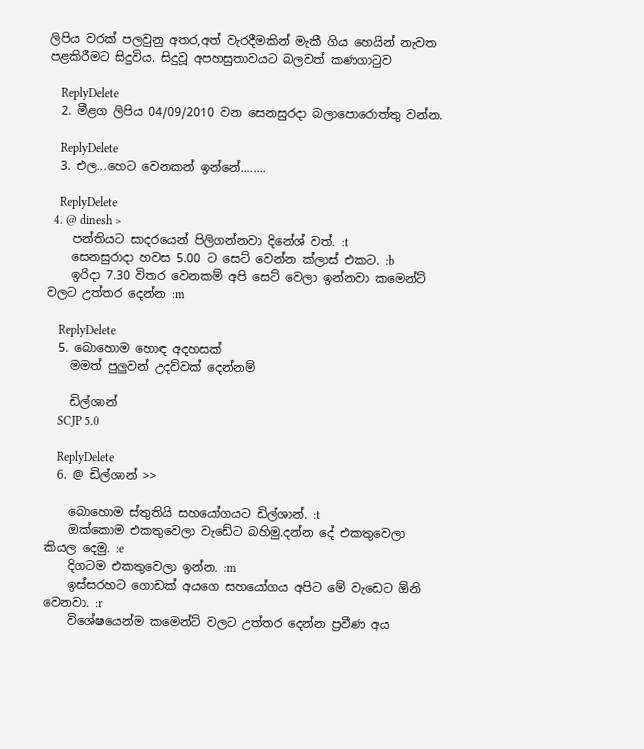ලිපිය වරක් පලවුනු අතර,අත් වැරදීමකින් මැකී ගිය හෙයින් නැවත පළකිරීමට සිදුවිය. සිදුවූ අපහසුතාවයට බලවත් කණගාටුව

    ReplyDelete
  2. මීළග ලිපිය 04/09/2010 වන සෙනසුරදා බලාපොරොත්තු වන්න.

    ReplyDelete
  3. එල...හෙට වෙනකන් ඉන්නේ........

    ReplyDelete
  4. @ dinesh >
    පන්තියට සාදරයෙන් පිලිගන්නවා දිනේශ් වත්. :t
    සෙනසුරාදා හවස 5.00 ට සෙට් වෙන්න ක්ලාස් එකට. :b
    ඉරිදා 7.30 විතර වෙනකම් අපි සෙට් වෙලා ඉන්නවා කමෙන්ට් වලට උත්තර දෙන්න :m

    ReplyDelete
  5. බොහොම හොඳ අදහසක්
    මමත් පුලුවන් උදව්වක් දෙන්නම්

    ඩිල්ශාන්
    SCJP 5.0

    ReplyDelete
  6. @ ඩිල්ශාන් >>

    බොහොම ස්තුතියි සහයෝගයට ඩිල්ශාන්. :t
    ඔක්කොම එකතුවෙලා වැඩේට බහිමු.දන්න දේ එකතුවෙලා කියල දෙමු. :e
    දිගටම එකතුවෙලා ඉන්න. :m
    ඉස්සරහට ගොඩක් අයගෙ සහයෝගය අපිට මේ වැඩෙට ඕනි වෙනවා. :r
    විශේෂයෙන්ම කමෙන්ට් වලට උත්තර දෙන්න ප්‍රවීණ අය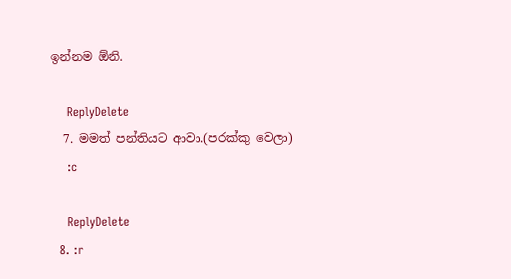ඉන්නම ඕනි.

    ReplyDelete
  7. මමත් පන්තියට ආවා.(පරක්කු වෙලා)
    :c

    ReplyDelete
  8. :r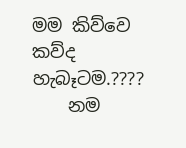මම කිව්වෙ කව්ද හැබෑටම.????
    නම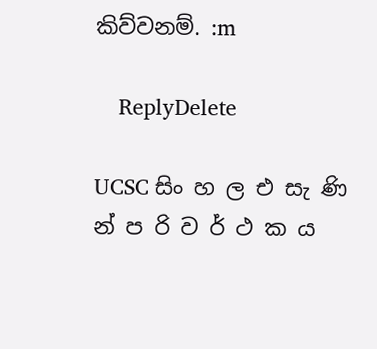කිව්වනම්. :m

    ReplyDelete

UCSC සිං හ ල එ සැ ණි න් ප රි ව ර් ථ ක ය